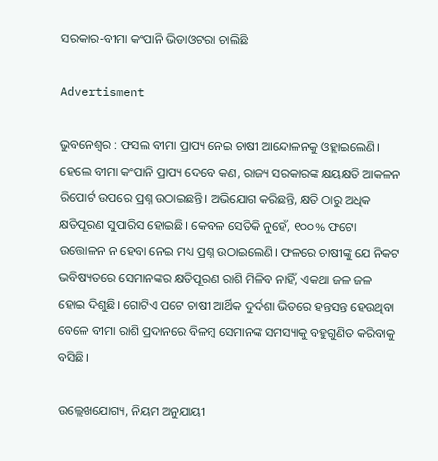ସରକାର-ବୀମା କଂପାନି ଭିଡାଓଟରା ଚାଲିଛି

Advertisment

ଭୁବନେଶ୍ୱର : ଫସଲ ବୀମା ପ୍ରାପ୍ୟ ନେଇ ଚାଷୀ ଆନ୍ଦୋଳନକୁ ଓହ୍ଲାଇଲେଣି। ହେଲେ ବୀମା କଂପାନି ପ୍ରାପ୍ୟ ଦେବେ କଣ, ରାଜ୍ୟ ସରକାରଙ୍କ କ୍ଷୟକ୍ଷତି ଆକଳନ ରିପୋର୍ଟ ଉପରେ ପ୍ରଶ୍ନ ଉଠାଇଛନ୍ତି। ଅଭିଯୋଗ କରିଛନ୍ତି, କ୍ଷତି ଠାରୁ ଅଧିକ କ୍ଷତିପୂରଣ ସୁପାରିସ ହୋଇଛି। କେବଳ ସେତିକି ନୁହେଁ, ୧୦୦% ଫଟୋ ଉତ୍ତୋଳନ ନ ହେବା ନେଇ ମଧ୍ୟ ପ୍ରଶ୍ନ ଉଠାଇଲେଣି। ଫଳରେ ଚାଷୀଙ୍କୁ ଯେ ନିକଟ ଭବିଷ୍ୟତରେ ସେମାନଙ୍କର କ୍ଷତିପୂରଣ ରାଶି ମିଳିବ ନାହିଁ, ଏକଥା ଜଳ ଜଳ ହୋଇ ଦିଶୁଛି। ଗୋଟିଏ ପଟେ ଚାଷୀ ଆର୍ଥିକ ଦୁର୍ଦଶା ଭିତରେ ହନ୍ତସନ୍ତ ହେଉଥିବା ବେଳେ ବୀମା ରାଶି ପ୍ରଦାନରେ ବିଳମ୍ବ ସେମାନଙ୍କ ସମସ୍ୟାକୁ ବହୁଗୁଣିତ କରିବାକୁ ବସିଛି।

ଉଲ୍ଲେଖଯୋଗ୍ୟ, ନିୟମ ଅନୁଯାୟୀ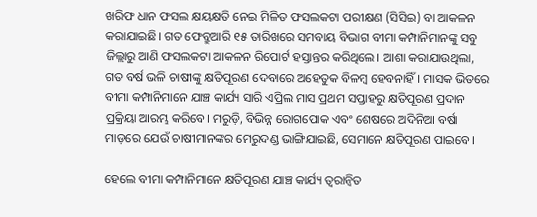ଖରିଫ ଧାନ ଫସଲ କ୍ଷୟକ୍ଷତି ନେଇ ମିଳିତ ଫସଲକଟା ପରୀକ୍ଷଣ (ସିସିଇ) ବା ଆକଳନ କରାଯାଇଛି। ଗତ ଫେବ୍ରୁଆରି ୧୫ ତାରିଖରେ ସମବାୟ ବିଭାଗ ବୀମା କମ୍ପାନିମାନଙ୍କୁ ସବୁ ଜିଲ୍ଲାରୁ ଆଣି ଫସଲକଟା ଆକଳନ ରିପୋର୍ଟ ହସ୍ତାନ୍ତର କରିଥିଲେ। ଆଶା କରାଯାଉଥିଲା, ଗତ ବର୍ଷ ଭଳି ଚାଷୀଙ୍କୁ କ୍ଷତିପୂରଣ ଦେବାରେ ଅହେତୁକ ବିଳମ୍ବ ହେବନାହିଁ। ମାସକ ଭିତରେ ବୀମା କମ୍ପାନିମାନେ ଯାଞ୍ଚ କାର୍ଯ୍ୟ ସାରି ଏପ୍ରିଲ ମାସ ପ୍ରଥମ ସପ୍ତାହରୁ କ୍ଷତିପୂରଣ ପ୍ରଦାନ ପ୍ରକ୍ରିୟା ଆରମ୍ଭ କରିବେ। ମରୁଡ଼ି, ବିଭିନ୍ନ ରୋଗପୋକ ଏବଂ ଶେଷରେ ଅଦିନିଆ ବର୍ଷା ମାଡ଼ରେ ଯେଉଁ ଚାଷୀମାନଙ୍କର ମେରୁଦଣ୍ଡ ଭାଙ୍ଗିଯାଇଛି, ସେମାନେ କ୍ଷତିପୂରଣ ପାଇବେ।

ହେଲେ ବୀମା କମ୍ପାନିମାନେ କ୍ଷତିପୂରଣ ଯାଞ୍ଚ କାର୍ଯ୍ୟ ତ୍ୱରାନ୍ଵିତ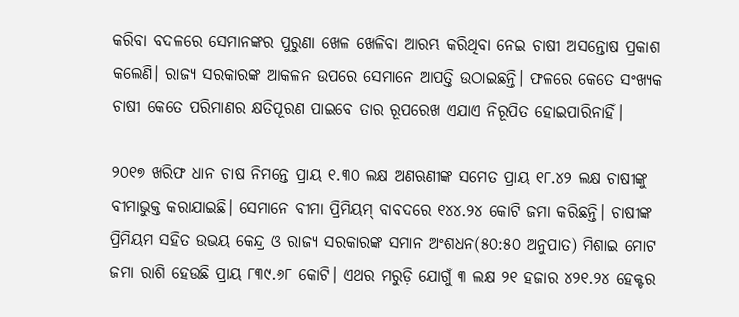କରିବା ବଦଳରେ ସେମାନଙ୍କର ପୁରୁଣା ଖେଳ ଖେଳିବା ଆରମ୍ଭ କରିଥିବା ନେଇ ଚାଷୀ ଅସନ୍ତୋଷ ପ୍ରକାଶ କଲେଣି। ରାଜ୍ୟ ସରକାରଙ୍କ ଆକଳନ ଉପରେ ସେମାନେ ଆପତ୍ତି ଉଠାଇଛନ୍ତି। ଫଳରେ କେତେ ସଂଖ୍ୟକ ଚାଷୀ କେତେ ପରିମାଣର କ୍ଷତିପୂରଣ ପାଇବେ ତାର ରୂପରେଖ ଏଯାଏ ନିରୂପିତ ହୋଇପାରିନାହିଁ।

୨୦୧୭ ଖରିଫ ଧାନ ଚାଷ ନିମନ୍ତେ ପ୍ରାୟ ୧.୩୦ ଲକ୍ଷ ଅଣଋଣୀଙ୍କ ସମେତ ପ୍ରାୟ ୧୮.୪୨ ଲକ୍ଷ ଚାଷୀଙ୍କୁ ବୀମାଭୁକ୍ତ କରାଯାଇଛି। ସେମାନେ ବୀମା ପ୍ରିମିୟମ୍‌ ବାବଦରେ ୧୪୪.୨୪ କୋଟି ଜମା କରିଛନ୍ତି। ଚାଷୀଙ୍କ ପ୍ରିମିୟମ ସହିତ ଉଭୟ କେନ୍ଦ୍ର ଓ ରାଜ୍ୟ ସରକାରଙ୍କ ସମାନ ଅଂଶଧନ(୫୦:୫୦ ଅନୁପାତ) ମିଶାଇ ମୋଟ ଜମା ରାଶି ହେଉଛି ପ୍ରାୟ ୮୩୯.୬୮ କୋଟି। ଏଥର ମରୁଡ଼ି ଯୋଗୁଁ ୩ ଲକ୍ଷ ୨୧ ହଜାର ୪୨୧.୨୪ ହେକ୍ଟର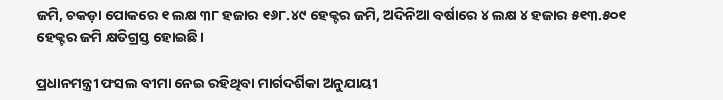ଜମି, ଚକଡ଼ା ପୋକରେ ୧ ଲକ୍ଷ ୩୮ ହଜାର ୧୬୮.୪୯ ହେକ୍ଟର ଜମି, ଅଦିନିଆ ବର୍ଷାରେ ୪ ଲକ୍ଷ ୪ ହଜାର ୫୧୩.୫୦୧ ହେକ୍ଟର ଜମି କ୍ଷତିଗ୍ରସ୍ତ ହୋଇଛି।

ପ୍ରଧାନମନ୍ତ୍ରୀ ଫସଲ ବୀମା ନେଇ ରହିଥିବା ମାର୍ଗଦର୍ଶିକା ଅନୁଯାୟୀ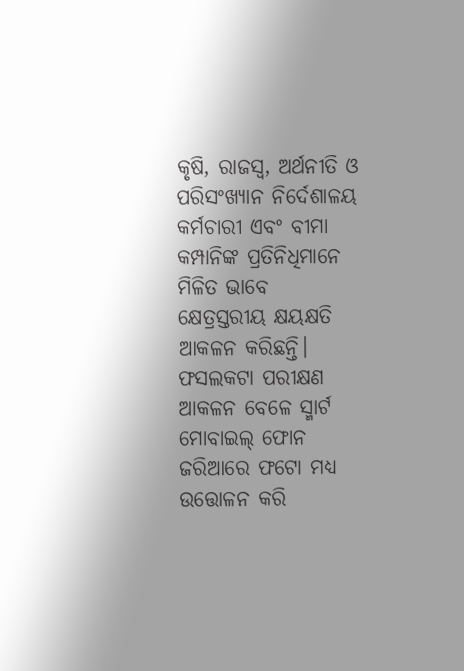କୃଷି, ରାଜସ୍ୱ, ଅର୍ଥନୀତି ଓ ପରିସଂଖ୍ୟାନ ନିର୍ଦେଶାଳୟ କର୍ମଚାରୀ ଏବଂ ବୀମା କମ୍ପାନିଙ୍କ ପ୍ରତିନିଧିମାନେ ମିଳିତ ଭାବେ କ୍ଷେତ୍ରସ୍ତରୀୟ କ୍ଷୟକ୍ଷତି ଆକଳନ କରିଛନ୍ତି। ଫସଲକଟା ପରୀକ୍ଷଣ ଆକଳନ ବେଳେ ସ୍ମାର୍ଟ ମୋବାଇଲ୍‌ ଫୋନ ଜରିଆରେ ଫଟୋ ମଧ୍ୟ ଉତ୍ତୋଳନ କରି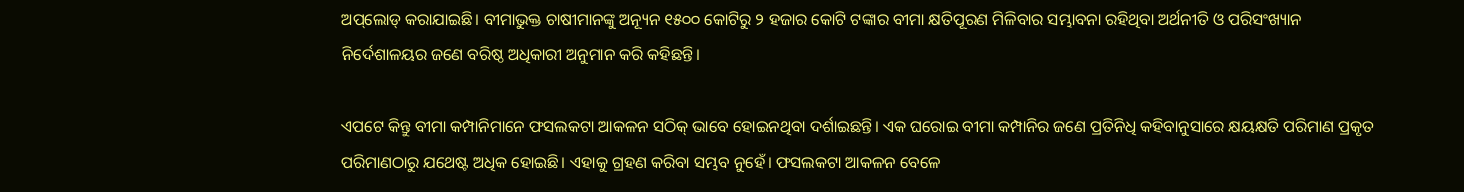ଅପ୍‌ଲୋଡ୍‌ କରାଯାଇଛି। ବୀମାଭୁକ୍ତ ଚାଷୀମାନଙ୍କୁ ଅନ୍ୟୂନ ୧୫୦୦ କୋଟିରୁ ୨ ହଜାର କୋଟି ଟଙ୍କାର ବୀମା କ୍ଷତିପୂରଣ ମିଳିବାର ସମ୍ଭାବନା ରହିଥିବା ଅର୍ଥନୀତି ଓ ପରିସଂଖ୍ୟାନ ନିର୍ଦେଶାଳୟର ଜଣେ ବରିଷ୍ଠ ଅଧିକାରୀ ଅନୁମାନ କରି କହିଛନ୍ତି।

ଏପଟେ କିନ୍ତୁ ବୀମା କମ୍ପାନିମାନେ ଫସଲକଟା ଆକଳନ ସଠିକ୍‌ ଭାବେ ହୋଇନଥିବା ଦର୍ଶାଇଛନ୍ତି। ଏକ ଘରୋଇ ବୀମା କମ୍ପାନିର ଜଣେ ପ୍ରତିନିଧି କହିବାନୁସାରେ କ୍ଷୟକ୍ଷତି ପରିମାଣ ପ୍ରକୃତ ପରିମାଣଠାରୁ ଯଥେଷ୍ଟ ଅଧିକ ହୋଇଛି। ଏହାକୁ ଗ୍ରହଣ କରିବା ସମ୍ଭବ ନୁହେଁ। ଫସଲକଟା ଆକଳନ ବେଳେ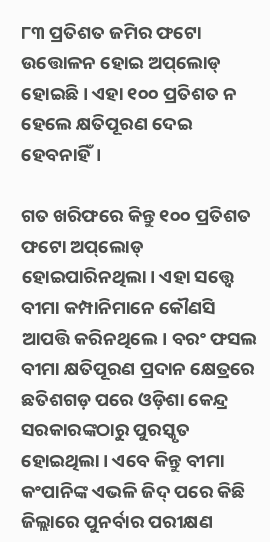୮୩ ପ୍ରତିଶତ ଜମିର ଫଟୋ ଉତ୍ତୋଳନ ହୋଇ ଅପ୍‌ଲୋଡ୍‌ ହୋଇଛି। ଏହା ୧୦୦ ପ୍ରତିଶତ ନ ହେଲେ କ୍ଷତିପୂରଣ ଦେଇ ହେବନାହିଁ।

ଗତ ଖରିଫରେ କିନ୍ତୁ ୧୦୦ ପ୍ରତିଶତ ଫଟୋ ଅପ୍‌ଲୋଡ୍‌ ହୋଇପାରିନଥିଲା। ଏହା ସତ୍ତ୍ୱେ ବୀମା କମ୍ପାନିମାନେ କୌଣସି ଆପତ୍ତି କରିନଥିଲେ। ବରଂ ଫସଲ ବୀମା କ୍ଷତିପୂରଣ ପ୍ରଦାନ କ୍ଷେତ୍ରରେ ଛତିଶଗଡ଼ ପରେ ଓଡ଼ିଶା କେନ୍ଦ୍ର ସରକାରଙ୍କଠାରୁ ପୁରସ୍କୃତ ହୋଇଥିଲା। ଏବେ କିନ୍ତୁ ବୀମା କଂପାନିଙ୍କ ଏଭଳି ଜିଦ୍‌ ପରେ କିଛି ଜିଲ୍ଲାରେ ପୁନର୍ବାର ପରୀକ୍ଷଣ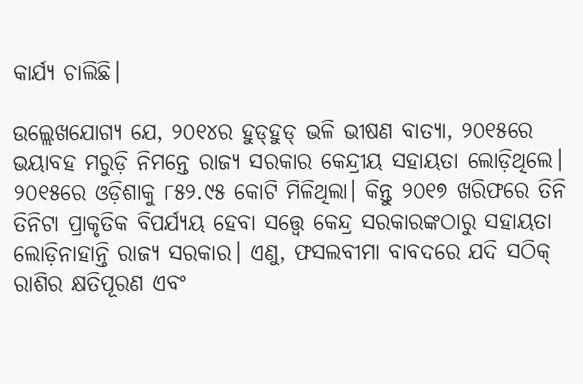କାର୍ଯ୍ୟ ଚାଲିଛି।

ଉଲ୍ଲେଖଯୋଗ୍ୟ ଯେ, ୨୦୧୪ର ହୁଡ୍‌ହୁଡ୍‌ ଭଳି ଭୀଷଣ ବାତ୍ୟା, ୨୦୧୫ରେ ଭୟାବହ ମରୁଡ଼ି ନିମନ୍ତେ ରାଜ୍ୟ ସରକାର କେନ୍ଦ୍ରୀୟ ସହାୟତା ଲୋଡ଼ିଥିଲେ। ୨୦୧୫ରେ ଓଡ଼ିଶାକୁ ୮୫୨.୯୫ କୋଟି ମିଳିଥିଲା। କିନ୍ତୁ ୨୦୧୭ ଖରିଫରେ ତିନି ତିନିଟା ପ୍ରାକୃତିକ ବିପର୍ଯ୍ୟୟ ହେବା ସତ୍ତ୍ୱେ କେନ୍ଦ୍ର ସରକାରଙ୍କଠାରୁ ସହାୟତା ଲୋଡ଼ିନାହାନ୍ତି ରାଜ୍ୟ ସରକାର। ଏଣୁ, ଫସଲବୀମା ବାବଦରେ ଯଦି ସଠିକ୍‌ ରାଶିର କ୍ଷତିପୂରଣ ଏବଂ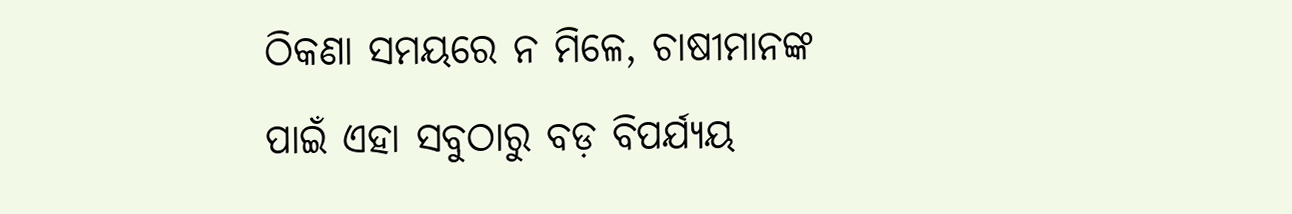ଠିକଣା ସମୟରେ ନ ମିଳେ, ଚାଷୀମାନଙ୍କ ପାଇଁ ଏହା ସବୁଠାରୁ ବଡ଼ ବିପର୍ଯ୍ୟୟ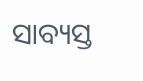ସାବ୍ୟସ୍ତ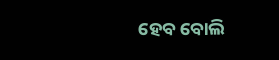ହେବ ବୋଲି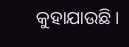କୁହାଯାଉଛି।